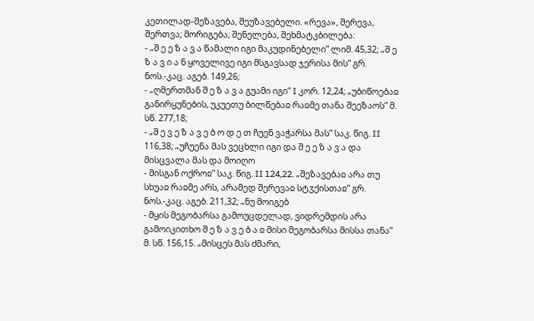კეთილად-შეზავება, შეუზავებელი. «რევა», შერევა, შერთვა; მორიგება; შენელება, შეხმატკბილება:
- „შ ე ე ზ ა ვ ა წამალი იგი მაკუდინებელი“ ლიმ. 45,32; „შ ე ზ ა ვ ი ა ნ ყოველივე იგი მსგავსად ჯერისა მის“ გრ. ნოს.-კაც. აგებ. 149,26;
- „ღმერთმან შ ე ზ ა ვ ა გუამი იგი“ I კორ. 12,24; „უბიწოებაჲ განირყუნების, უკუეთუ ბილწებაჲ რაჲმე თანა შეეზაოს“ მ. სწ. 277,18;
- „შ ე ვ ე ზ ა ვ ე ბ ო დ ე თ ჩუენ ვაჭარსა მას“ საკ. წიგ. II 116,38; „უჩუენა მას ვეცხლი იგი და შ ე ე ზ ა ვ ა და მისცვალა მას და მოიღო
- მისგან ოქროჲ“ საკ. წიგ. II 124,22. „შეზავებაჲ არა თუ სხუაჲ რაჲმე არს, არამედ შერევაჲ სტჳქისთაჲ“ გრ. ნოს.-კაც. აგებ. 211,32; „ნუ მოიგებ
- მყის მეგობარსა გამოუცდელად, ვიდრემდის არა გამოიკითხო შ ე ზ ა ვ ე ბ ა ჲ მისი მეგობარსა მისსა თანა“ მ. სწ. 156,15. „მისცეს მას ძმარი,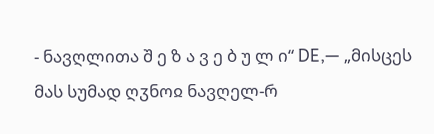- ნავღლითა შ ე ზ ა ვ ე ბ უ ლ ი“ DE,— „მისცეს მას სუმად ღჳნოჲ ნავღელ-რ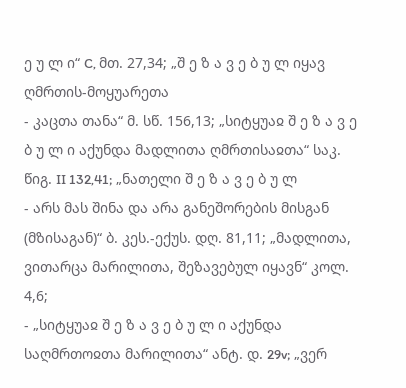ე უ ლ ი“ C, მთ. 27,34; „შ ე ზ ა ვ ე ბ უ ლ იყავ ღმრთის-მოყუარეთა
- კაცთა თანა“ მ. სწ. 156,13; „სიტყუაჲ შ ე ზ ა ვ ე ბ უ ლ ი აქუნდა მადლითა ღმრთისაჲთა“ საკ. წიგ. II 132,41; „ნათელი შ ე ზ ა ვ ე ბ უ ლ
- არს მას შინა და არა განეშორების მისგან (მზისაგან)“ ბ. კეს.-ექუს. დღ. 81,11; „მადლითა, ვითარცა მარილითა, შეზავებულ იყავნ“ კოლ. 4,6;
- „სიტყუაჲ შ ე ზ ა ვ ე ბ უ ლ ი აქუნდა საღმრთოჲთა მარილითა“ ანტ. დ. 29v; „ვერ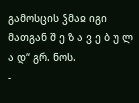გამოსცის ჴმაჲ იგი მათგან შ ე ზ ა ვ ე ბ უ ლ ა დ“ გრ. ნოს.
-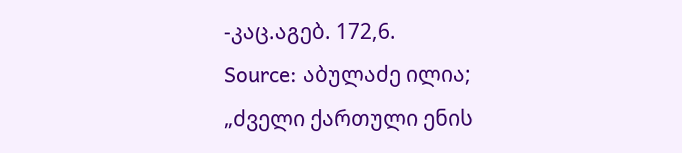-კაც.აგებ. 172,6.
Source: აბულაძე ილია; „ძველი ქართული ენის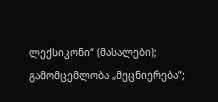ლექსიკონი“ (მასალები); გამომცემლობა „მეცნიერება“;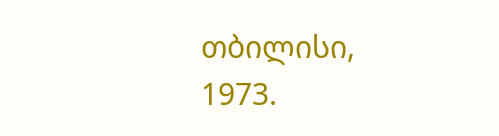თბილისი, 1973.